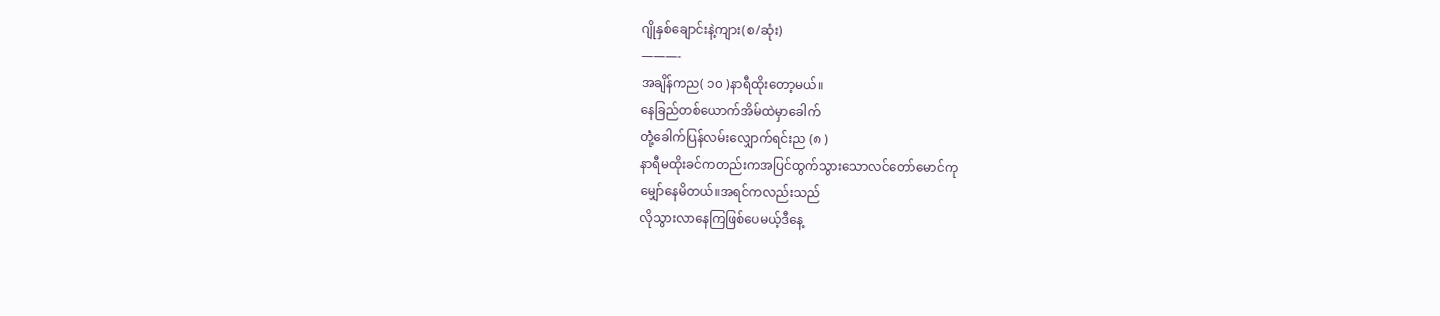ဂျိုနှစ်ချောင်းနဲ့ကျား(စ/ဆုံး)
———-
အချိန်ကည( ၁၀ )နာရီထိုးတော့မယ်။
နေခြည်တစ်ယောက်အိမ်ထဲမှာခေါက်
တုဲံ့ခေါက်ပြန်လမ်းလျှောက်ရင်းည (၈ )
နာရီမထိုးခင်ကတည်းကအပြင်ထွက်သွားသောလင်တော်မောင်ကု
မျှော်နေမိတယ်။အရင်ကလည်းသည်
လိုသွားလာနေကြဖြစ်ပေမယ့်ဒီနေ့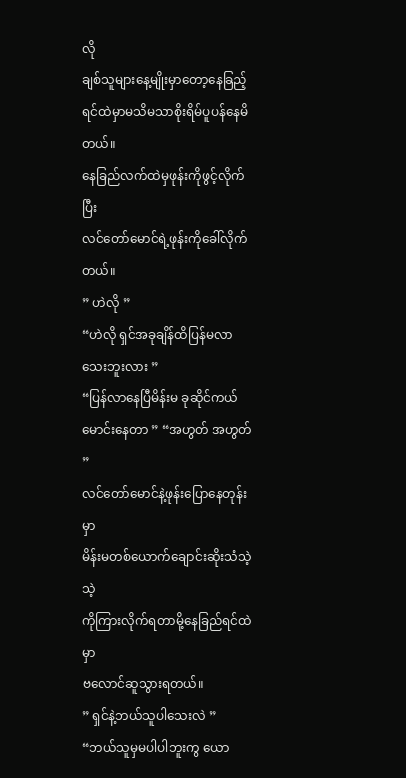လို
ချစ်သူများနေ့မျိုးမှာတော့နေခြည့်ရင်ထဲမှာမသိမသာစိုးရိမ်ပူပန်နေမိတယ်။
နေခြည်လက်ထဲမှဖုန်းကိုဖွင့်လိုက်ပြီး
လင်တော်မောင်ရဲ့ဖုန်းကိုခေါ်လိုက်တယ်။
” ဟဲလို ”
“ဟဲလို ရှင်အခုချိန်ထိပြန်မလာသေးဘူးလား ”
“ပြန်လာနေပြီမိန်းမ ခုဆိုင်ကယ်မောင်းနေတာ ” “အဟွတ် အဟွတ် ”
လင်တော်မောင်နဲ့ဖုန်းပြောနေတုန်းမှာ
မိန်းမတစ်ယောက်ချောင်းဆိုးသံသဲ့သဲ့
ကိုကြားလိုက်ရတာမို့နေခြည်ရင်ထဲမှာ
ဗလောင်ဆူသွားရတယ်။
” ရှင်နဲ့ဘယ်သူပါသေးလဲ ”
“ဘယ်သူမှမပါပါဘူးကွ ယော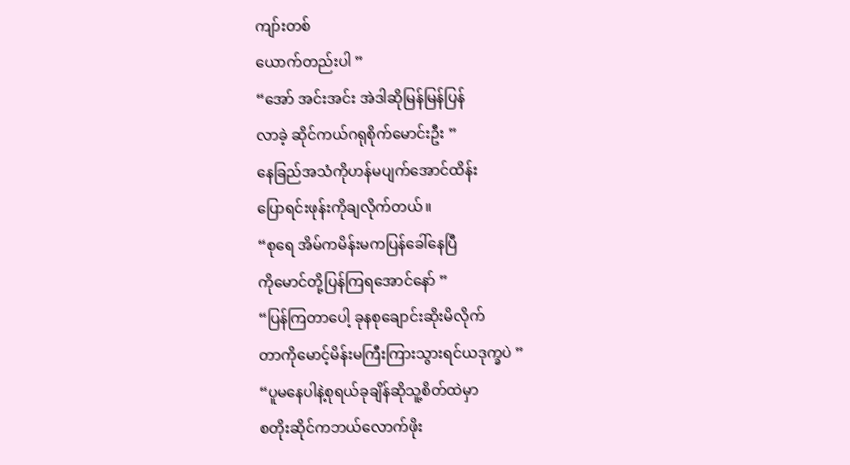ကျာ်းတစ်
ယောက်တည်းပါ ”
“အော် အင်းအင်း အဲဒါဆိုမြန်မြန်ပြန်
လာခဲ့ ဆိုင်ကယ်ဂရုစိုက်မောင်းဦး ”
နေခြည်အသံကိုဟန်မပျက်အောင်ထိန်း
ပြောရင်းဖုန်းကိုချလိုက်တယ်။
“စုရေ အိမ်ကမိန်းမကပြန်ခေါ်နေပြီ
ကိုမောင်တို့ပြန်ကြရအောင်နော် ”
“ပြန်ကြတာပေါ့ ခုနစုချောင်းဆိုးမိလိုက်
တာကိုမောင့်မိန်းမကြီးကြားသွားရင်ယဒုက္ခပဲ ”
“ပူမနေပါနဲ့စုရယ်ခုချိန်ဆိုသူ့စိတ်ထဲမှာ
စတိုးဆိုင်ကဘယ်လောက်ဖိုး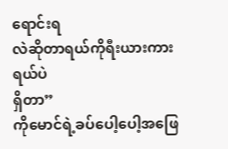ရောင်းရ
လဲဆိုတာရယ်ကိုရီးယားကားရယ်ပဲ
ရှိတာ”
ကိုမောင်ရဲ့ခပ်ပေါ့ပေါ့အဖြေ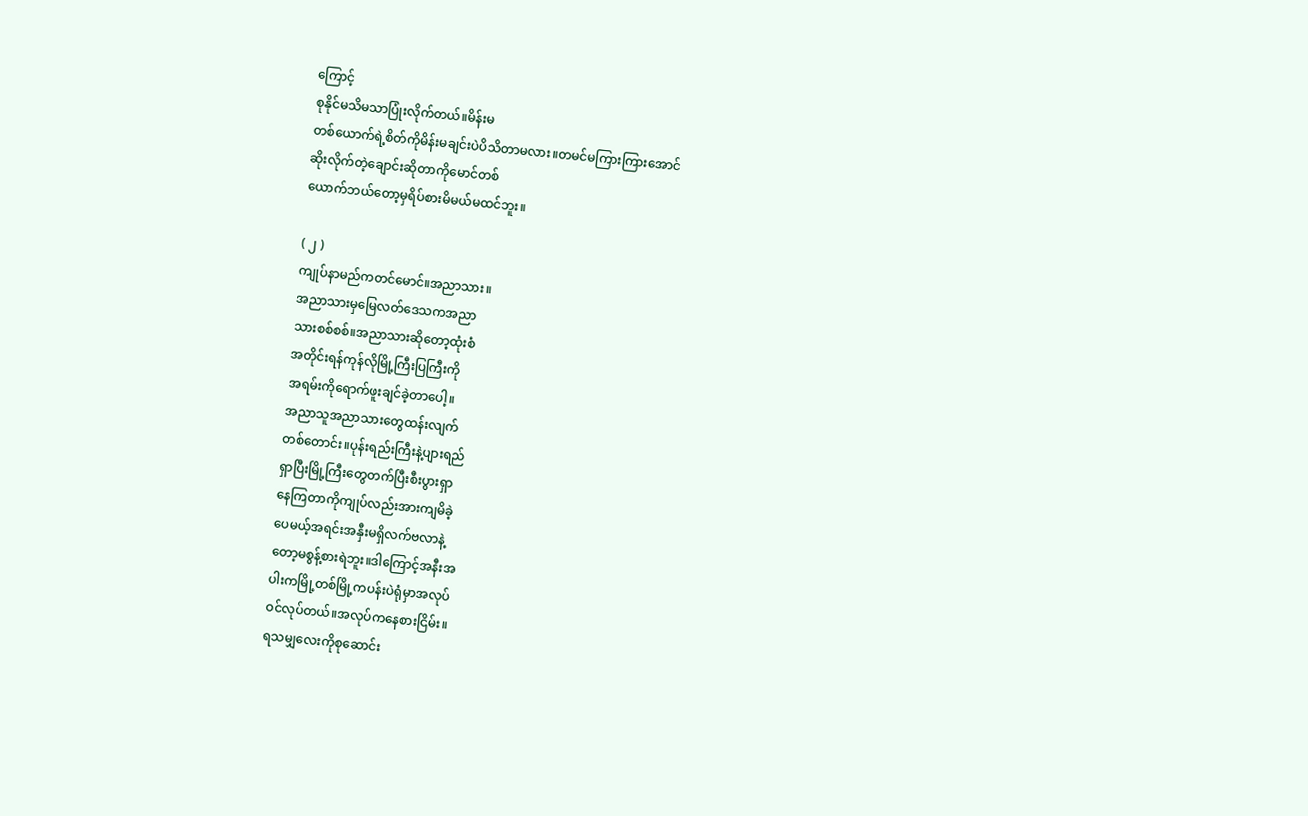ကြောင့်
စုနိုင်မသိမသာပြုံးလိုက်တယ်။မိန်းမ
တစ်ယောက်ရဲ့စိတ်ကိုမိန်းမချင်းပဲပိသိတာမလား။တမင်မကြားကြားအောင်
ဆိုးလိုက်တဲ့ချောင်းဆိုတာကိုမောင်တစ်
ယောက်ဘယ်တော့မှရိပ်စားမိမယ်မထင်ဘူး။

( ၂ )
ကျုပ်နာမည်ကတင်မောင်။အညာသား။
အညာသားမှမြေလတ်ဒေသကအညာ
သားစစ်စစ်။အညာသားဆိုတော့ထုံးစံ
အတိုင်းရန်ကုန်လိုမြို့ကြီးပြကြီးကို
အရမ်းကိုရောက်ဖူးချင်ခဲ့တာပေါ့။
အညာသူအညာသားတွေထန်းလျက်
တစ်တောင်း။ပုန်းရည်းကြီးနဲ့ပျားရည်
ရှာပြီးမြို့ကြီးတွေတက်ပြီးစီးပွားရှာ
နေကြတာကိုကျုပ်လည်းအားကျမိခဲ့
ပေမယ့်အရင်းအနှီးမရှိလက်ဗလာနဲ့
တော့မစွန့်စားရဲဘူး။ဒါကြောင့်အနီးအ
ပါးကမြို့တစ်မြို့ကပန်းပဲရုံမှာအလုပ်
ဝင်လုပ်တယ်။အလုပ်ကနေစားငြိမ်း။
ရသမျှလေးကိုစုဆောင်း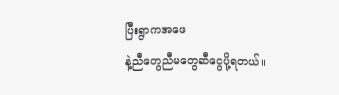ပြီးရွာကအဖေ
နဲ့ညီတွေညီမတွေဆီငွေပို့ရတယ်။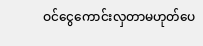ဝင်ငွေကောင်းလှတာမဟုတ်ပေ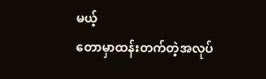မယ့်
တောမှာထန်းတက်တဲ့အလုပ်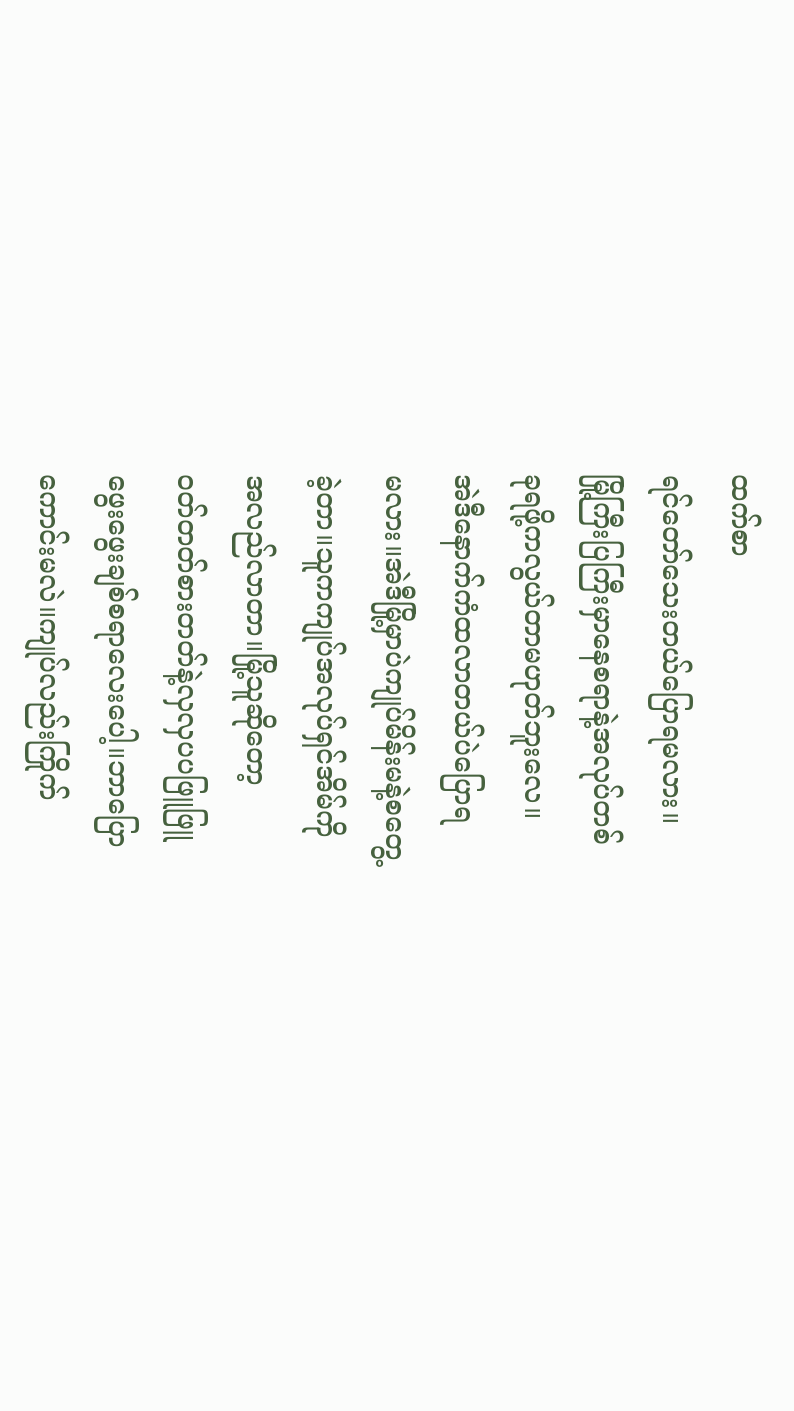ထက်စာ
ရင်တော်သေးတယ်ပြောရမလား။
မြို့ကြီးပြကြီးမှာနေစရာနဲ့အလုပ်တစ်
ခုရဖို့ကလွယ်တာမဟုတ်ဘူးလေ။
အဲဒီနောက်ကံထလာတယ်ပဲပြောရ
မလား။အဲဒီမြို့မှာပဲကျုပ်မိန်းမနဲ့စတွေ့
ခဲ့တာ။သူကကျုပ်အလုပ်ရှင်အိမ်ကို
အလည်လာတာ။မြို့သူဆိုတော့
ဝတ်တတ်စားတတ်နဲ့လှလှပပဖြူဖြူ
ဖွေးဖွေးချစ်စရာလေးပေါ့။ဘာပြော
ကောင်းမလဲ။ကျုပ်လည်းကြိုက်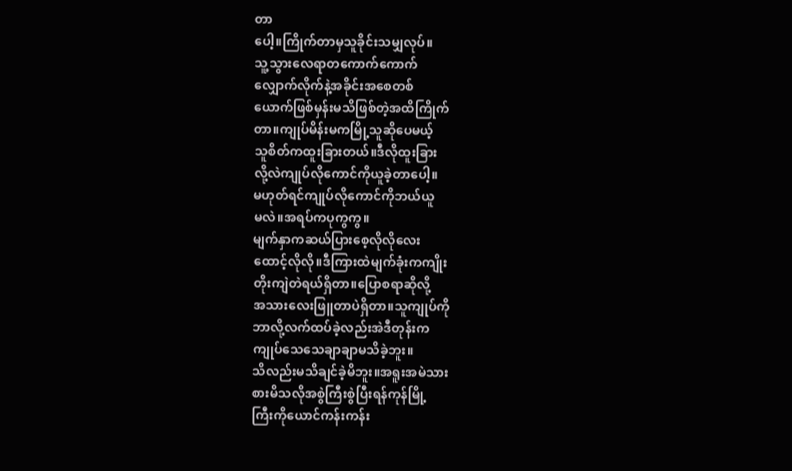တာ
ပေါ့။ကြိုက်တာမှသူခိုင်းသမျှလုပ်။
သူ့သွားလေရာတကောက်ကောက်
လျှောက်လိုက်နဲ့အခိုင်းအစေတစ်
ယောက်ဖြစ်မှန်းမသိဖြစ်တဲ့အထိကြိုက်
တာ။ကျုပ်မိန်းမကမြို့သူဆိုပေမယ့်
သူစိတ်ကထူးခြားတယ်။ဒီလိုထူးခြား
လို့လဲကျုပ်လိုကောင်ကိုယူခဲ့တာပေါ့။
မဟုတ်ရင်ကျုပ်လိုကောင်ကိုဘယ်ယူ
မလဲ။အရပ်ကပုကွကွ။
မျက်နှာကဆယ်ပြားစေ့လိုလိုလေး
ထောင့်လိုလို။ဒီကြားထဲမျက်ခုံးကကျိုး
တိုးကျဲတဲရယ်ရှိတာ။ပြောစရာဆိုလို့
အသားလေးဖြူတာပဲရှိတာ။သူကျုပ်ကို
ဘာလို့လက်ထပ်ခဲ့လည်းအဲဒီတုန်းက
ကျုပ်သေသေချာချာမသိခဲ့ဘူး။
သိလည်းမသိချင်ခဲ့မိဘူး။အရူးအမဲသား
စားမိသလိုအစွဲကြီးစွဲပြီးရန်ကုန်မြို့
ကြီးကိုယောင်ကန်းကန်း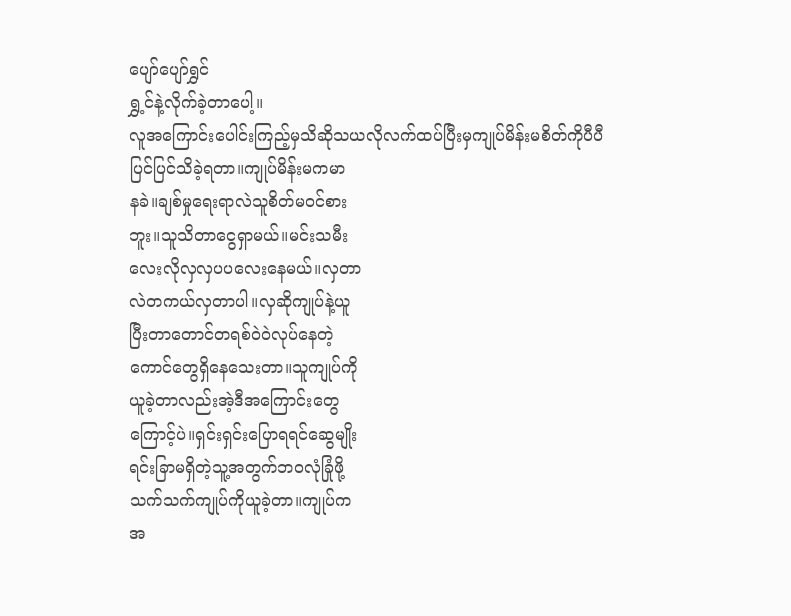ပျော်ပျော်ရွှင်
ရွှ့င်နဲ့လိုက်ခဲ့တာပေါ့။
လူအကြောင်းပေါင်းကြည့်မှသိဆိုသယလိုလက်ထပ်ပြီးမှကျုပ်မိန်းမစိတ်ကိုပီပီ
ပြင်ပြင်သိခဲ့ရတာ။ကျုပ်မိန်းမကမာ
နခဲ။ချစ်မှုရေးရာလဲသူစိတ်မဝင်စား
ဘူး။သူသိတာငွေရှာမယ်။မင်းသမီး
လေးလိုလှလှပပလေးနေမယ်။လှတာ
လဲတကယ်လှတာပါ။လှဆိုကျုပ်နဲ့ယူ
ပြီးတာတောင်တရစ်ဝဲဝဲလုပ်နေတဲ့
ကောင်တွေရှိနေသေးတာ။သူကျုပ်ကို
ယူခဲ့တာလည်းအဲ့ဒီအကြောင်းတွေ
ကြောင့်ပဲ။ရှင်းရှင်းပြောရရင်ဆွေမျိုး
ရင်းခြာမရှိတဲ့သူ့အတွက်ဘဝလုံခြုံဖို့
သက်သက်ကျုပ်ကိုယူခဲ့တာ။ကျုပ်က
အ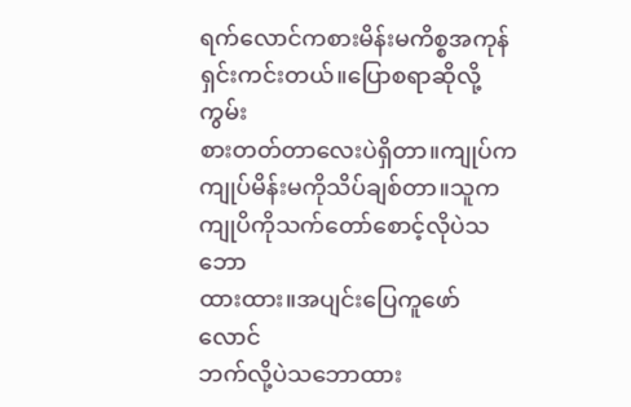ရက်လောင်ကစားမိန်းမကိစ္စအကုန်
ရှင်းကင်းတယ်။ပြောစရာဆိုလို့ကွမ်း
စားတတ်တာလေးပဲရှိတာ။ကျုပ်က
ကျုပ်မိန်းမကိုသိပ်ချစ်တာ။သူက
ကျုပိကိုသက်တော်စောင့်လိုပဲသဘော
ထားထား။အပျင်းပြေကူဖော်လောင်
ဘက်လို့ပဲသဘောထား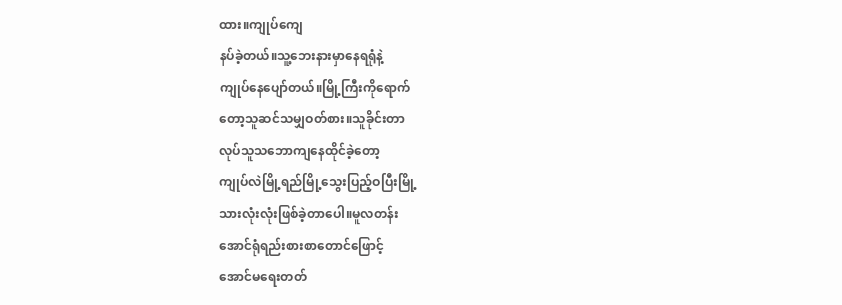ထား။ကျုပ်ကျေ
နပ်ခဲ့တယ်။သူ့ဘေးနားမှာနေရရုံနဲ့
ကျုပ်နေပျော်တယ်။မြို့ကြီးကိုရောက်
တော့သူဆင်သမျှဝတ်စား။သူခိုင်းတာ
လုပ်သူသဘောကျနေထိုင်ခဲ့တော့
ကျုပ်လဲမြို့ရည်မြို့သွေးပြည့်ဝပြီးမြို့
သားလုံးလုံးဖြစ်ခဲ့တာပေါ။မူလတန်း
အောင်ရုံရည်းစားစာတောင်ဖြောင့်
အောင်မရေးတတ်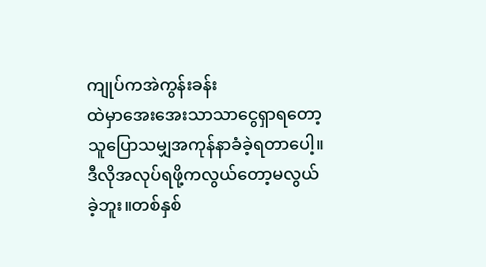ကျုပ်ကအဲကွန်းခန်း
ထဲမှာအေးအေးသာသာငွေရှာရတော့
သူပြောသမျှအကုန်နာခံခဲ့ရတာပေါ့။
ဒီလိုအလုပ်ရဖို့ကလွယ်တော့မလွယ်
ခဲ့ဘူး။တစ်နှစ်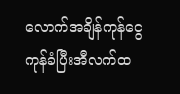လောက်အချိန်ကုန်ငွေ
ကုန်ခံပြီးအီလက်ထ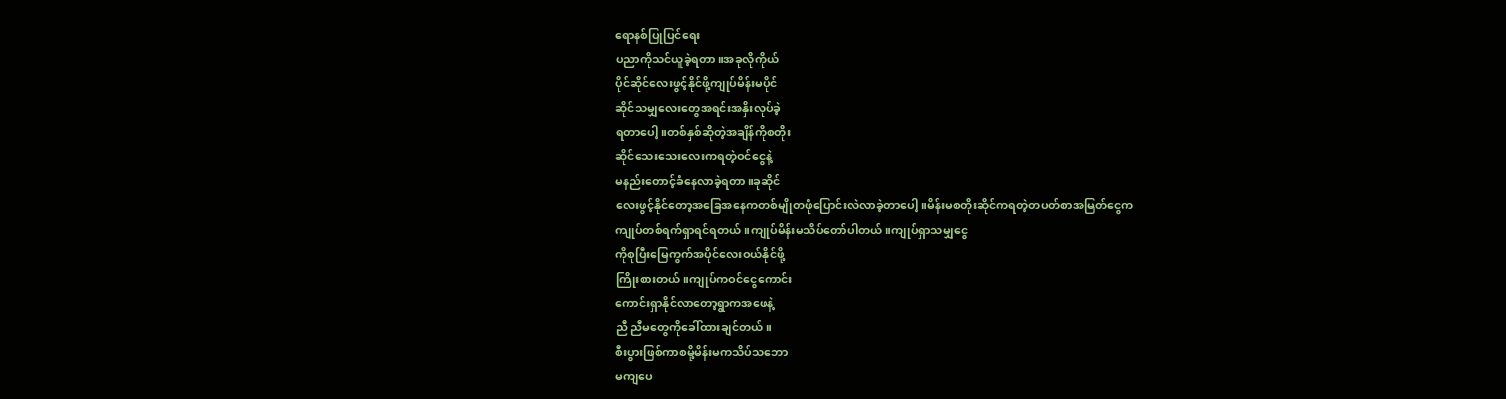ရောနစ်ပြုပြင်ရေး
ပညာကိုသင်ယူခဲ့ရတာ။အခုလိုကိုယ်
ပိုင်ဆိုင်လေးဖွင့်နိုင်ဖို့ကျုပ်မိန်းမပိုင်
ဆိုင်သမျှလေးတွေအရင်းအနှိးလုပ်ခဲ့
ရတာပေါ့။တစ်နှစ်ဆိုတဲ့အချိန်ကိုစတိုး
ဆိုင်သေးသေးလေးကရတဲ့ဝင်ငွေနဲ့
မနည်းတောင့်ခံနေလာခဲ့ရတာ။ခုဆိုင်
လေးဖွင့်နိုင်တော့အခြေအနေကတစ်မျိုတဖုံပြောင်းလဲလာခဲ့တာပေါ့။မိန်းမစတိုးဆိုင်ကရတဲ့တပတ်စာအမြတ်ငွေက
ကျုပ်တစ်ရက်ရှာရင်ရတယ်။ကျုပ်မိန်းမသိပ်တော်ပါတယ်။ကျုပ်ရှာသမျှငွေ
ကိုစုပြီးမြေကွက်အပိုင်လေးဝယ်နိုင်ဖို့
ကြိုးစားတယ်။ကျုပ်ကဝင်ငွေကောင်း
ကောင်းရှာနိုင်လာတော့ရွာကအဖေနဲ့
ညီ ညီမတွေကိုခေါ်ထားချင်တယ်။
စီးပွားဖြစ်ကာစမို့မိန်းမကသိပ်သဘော
မကျပေ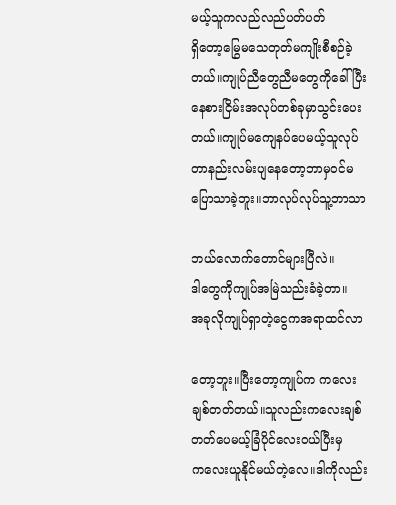မယ့်သူကလည်လည်ပတ်ပတ်
ရှိတော့မြွေမသေတုတ်မကျိုးစီစဉ်ခဲ့
တယ်။ကျုပ်ညီတွေညီမတွေကိုခေါ်ပြီး
နေစားငြိမ်းအလုပ်တစ်ခုမှာသွင်းပေး
တယ်။ကျုပ်မကျေနပ်ပေမယ့်သူလုပ်
တာနည်းလမ်းပျနေတော့ဘာမှဝင်မ
ပြောသာခဲ့ဘူး။ဘာလုပ်လုပ်သူ့ဘာသာ

ဘယ်လောက်တောင်များပြီလဲ။
ဒါတွေကိုကျုပ်အမြဲသည်းခံခဲ့တာ။
အခုလိုကျုပ်ရှာတဲ့ငွေကအရာထင်လာ

တော့ဘူး။ပြီးတော့ကျုပ်က ကလေး
ချစ်တတ်တယ်။သူလည်းကလေးချစ်
တတ်ပေမယ့်ခြံပိုင်လေးဝယ်ပြီးမှ
ကလေးယူနိုင်မယ်တဲ့လေ။ဒါကိုလည်း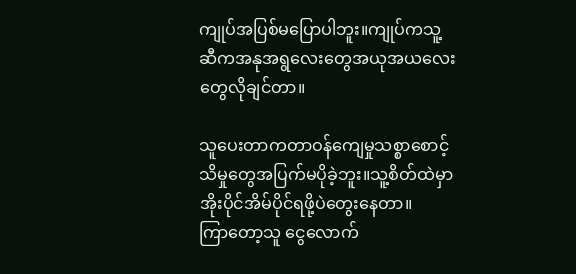ကျုပ်အပြစ်မပြောပါဘူး။ကျုပ်ကသူ့
ဆီကအနုအရွလေးတွေအယုအယလေး
တွေလိုချင်တာ။

သူပေးတာကတာဝန်ကျေမှုသစ္စာစောင့်
သိမှုတွေအပြက်မပိုခဲ့ဘူး။သူ့စိတ်ထဲမှာ
အိုးပိုင်အိမ်ပိုင်ရဖို့ပဲတွေးနေတာ။
ကြာတော့သူ ငွေလောက်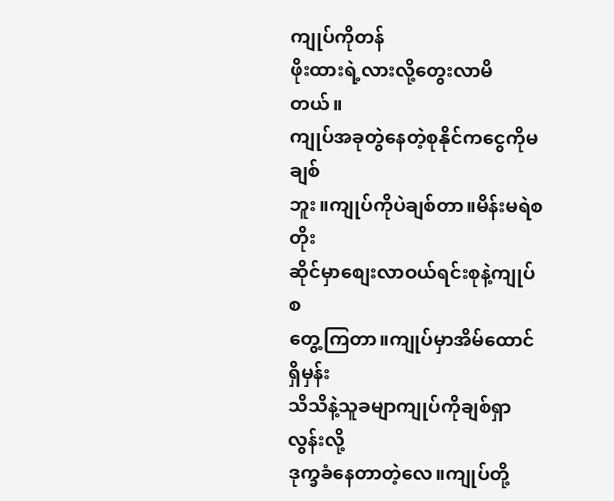ကျုပ်ကိုတန်
ဖိုးထားရဲ့လားလို့တွေးလာမိတယ်။
ကျုပ်အခုတွဲနေတဲ့စုနိုင်ကငွေကိုမချစ်
ဘူး။ကျုပ်ကိုပဲချစ်တာ။မိန်းမရဲစတိုး
ဆိုင်မှာစျေးလာဝယ်ရင်းစုနဲ့ကျုပ်စ
တွေ့ကြတာ။ကျုပ်မှာအိမ်ထောင်ရှိမှန်း
သိသိနဲ့သူခမျာကျုပ်ကိုချစ်ရှာလွန်းလို့
ဒုက္ခခံနေတာတဲ့လေ။ကျုပ်တို့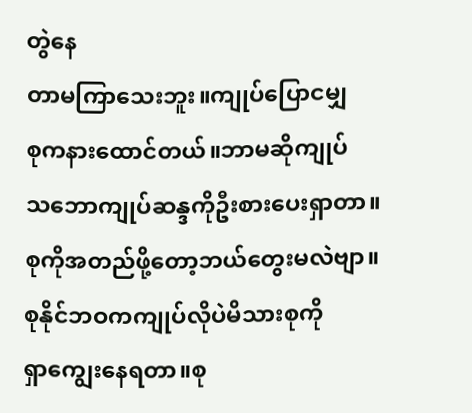တွဲနေ
တာမကြာသေးဘူး။ကျုပ်ပြောငမျှ
စုကနားထောင်တယ်။ဘာမဆိုကျုပ်
သဘောကျုပ်ဆန္ဒကိုဦးစားပေးရှာတာ။
စုကိုအတည်ဖို့တော့ဘယ်တွေးမလဲဗျာ။
စုနိုင်ဘဝကကျုပ်လိုပဲမိသားစုကို
ရှာကျွေးနေရတာ။စု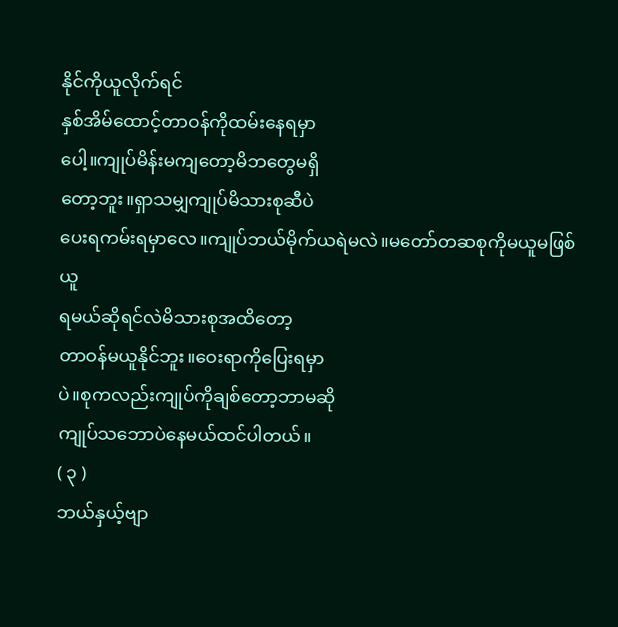နိုင်ကိုယူလိုက်ရင်
နှစ်အိမ်ထောင့်တာဝန်ကိုထမ်းနေရမှာ
ပေါ့။ကျုပ်မိန်းမကျတော့မိဘတွေမရှိ
တော့ဘူး။ရှာသမျှကျုပ်မိသားစုဆီပဲ
ပေးရကမ်းရမှာလေ။ကျုပ်ဘယ်မိုက်ယရဲမလဲ။မတော်တဆစုကိုမယူမဖြစ်ယူ
ရမယ်ဆိုရင်လဲမိသားစုအထိတော့
တာဝန်မယူနိုင်ဘူး။ဝေးရာကိုပြေးရမှာ
ပဲ။စုကလည်းကျုပ်ကိုချစ်တော့ဘာမဆို
ကျုပ်သဘောပဲနေမယ်ထင်ပါတယ်။
( ၃ )
ဘယ်နှယ့်ဗျာ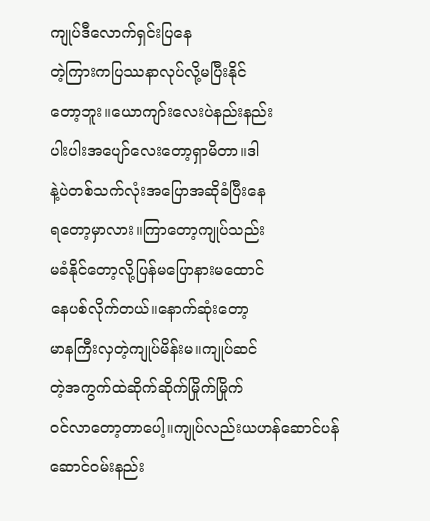ကျုပ်ဒီလောက်ရှင်းပြနေ
တဲ့ကြားကပြဿနာလုပ်လို့မပြီးနိုင်
တော့ဘူး။ယောကျာ်းလေးပဲနည်းနည်း
ပါးပါးအပျော်လေးတော့ရှာမိတာ။ဒါ
နဲ့ပဲတစ်သက်လုံးအပြောအဆိုခံပြီးနေ
ရတော့မှာလား။ကြာတော့ကျုပ်သည်း
မခံနိုင်တော့လို့ပြန်မပြောနားမထောင်
နေပစ်လိုက်တယ်။နောက်ဆုံးတော့
မာနကြီးလှတဲ့ကျုပ်မိန်းမ။ကျုပ်ဆင်
တဲ့အကွက်ထဲဆိုက်ဆိုက်မြိုက်မြိုက်
ဝင်လာတော့တာပေါ့။ကျုပ်လည်းယဟန်ဆောင်ပန်ဆောင်ဝမ်းနည်း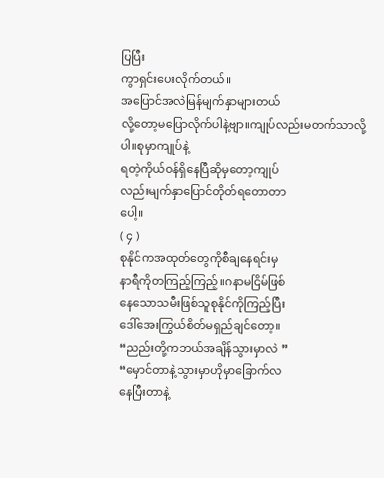ပြပြီး
ကွာရှင်းပေးလိုက်တယ်။
အပြောင်အလဲမြန်မျက်နှာများတယ်
လို့တော့မပြောလိုက်ပါနဲ့ဗျာ။ကျုပ်လည်းမတက်သာလို့ပါ။စုမှာကျုပ်နဲ့
ရတဲ့ကိုယ်ဝန်ရှိနေပြီဆိုမှတော့ကျုပ်
လည်းမျက်နှာပြောင်တိုတ်ရတောတာ
ပေါ့။
( ၄ )
စုနိုင်ကအထုတ်တွေကိုစီချနေရင်းမှ
နာရီကိုတကြည့်ကြည့်။ဂနာမငြိမ်ဖြစ်
နေသောသမီးဖြစ်သူစုနိုင်ကိုကြည့်ပြီး
ဒေါ်အေးကြွယ်စိတ်မရှည်ချင်တော့။
“ညည်းတို့ကဘယ်အချိန်သွားမှာလဲ ”
“မှောင်တာနဲ့သွားမှာဟိုမှာခြောက်လ
နေပြီးတာနဲ့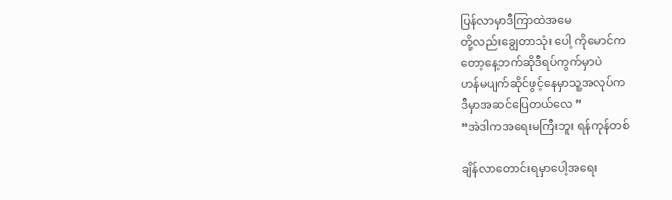ပြန်လာမှာဒီကြာထဲအမေ
တို့လည်းချွေတာသုံး ပေါ့ ကိုမောင်က
တော့နေ့ဘက်ဆိုဒီရပ်ကွက်မှာပဲ
ဟန်မပျက်ဆိုင်ဖွင့်နေမှာသူ့အလုပ်က
ဒီမှာအဆင်ပြေတယ်လေ ”
“အဲဒါကအရေးမကြီးဘူး ရန်ကုန်တစ်

ချိန်လာတောင်းရမှာပေါ့အရေး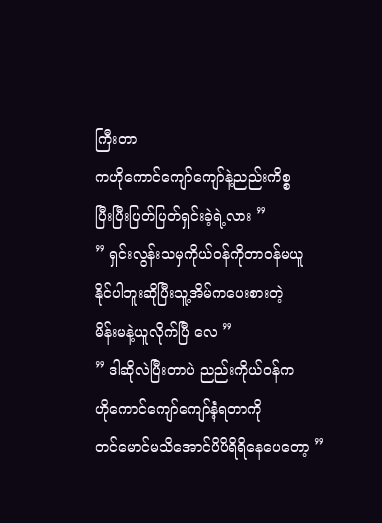ကြီးတာ
ကဟိုကောင်ကျော်ကျော်နဲ့ညည်းကိစ္စ
ပြီးပြီးပြတ်ပြတ်ရှင်းခဲ့ရဲ့လား ”
” ရှင်းလွန်းသမှကိုယ်ဝန်ကိုတာဝန်မယူ
နိုင်ပါဘူးဆိုပြီးသူ့အိမ်ကပေးစားတဲ့
မိန်းမနဲ့ယူလိုက်ပြီ လေ ”
” ဒါဆိုလဲပြီးတာပဲ ညည်းကိုယ်ဝန်က
ဟိုကောင်ကျော်ကျော်နဲံ့ရတာကို
တင်မောင်မသိအောင်ပိပိရိရိနေပေတော့ ”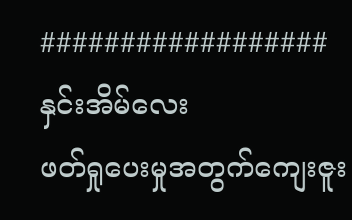##################
နှင်းအိမ်လေး
ဖတ်ရှုပေးမှုအတွက်ကျေးဇူး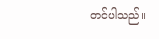တင်ပါသည်။